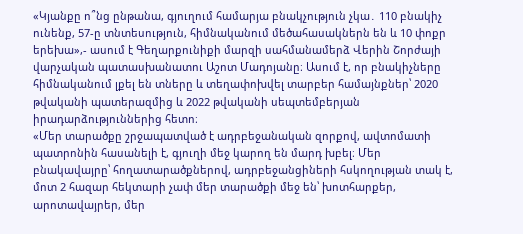«Կյանքը ո՞նց ընթանա, գյուղում համարյա բնակչություն չկա․ 110 բնակիչ ունենք, 57-ը տնտեսություն, հիմնականում մեծահասակներն են և 10 փոքր երեխա»,- ասում է Գեղարքունիքի մարզի սահմանամերձ Վերին Շորժայի վարչական պատասխանատու Աշոտ Մադոյանը։ Ասում է, որ բնակիչները հիմնականում լքել են տները և տեղափոխվել տարբեր համայնքներ՝ 2020 թվականի պատերազմից և 2022 թվականի սեպտեմբերյան իրադարձություններից հետո։
«Մեր տարածքը շրջապատված է ադրբեջանական զորքով, ավտոմատի պատրոնին հասանելի է, գյուղի մեջ կարող են մարդ խբել։ Մեր բնակավայրը՝ հողատարածքներով, ադրբեջանցիների հսկողության տակ է, մոտ 2 հազար հեկտարի չափ մեր տարածքի մեջ են՝ խոտհարքեր, արոտավայրեր, մեր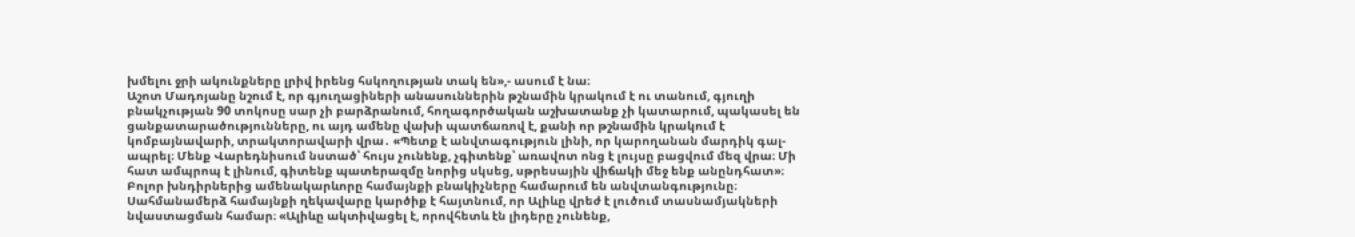խմելու ջրի ակունքները լրիվ իրենց հսկողության տակ են»,- ասում է նա։
Աշոտ Մադոյանը նշում է, որ գյուղացիների անասուններին թշնամին կրակում է ու տանում, գյուղի բնակչության 90 տոկոսը սար չի բարձրանում, հողագործական աշխատանք չի կատարում, պակասել են ցանքատարածությունները, ու այդ ամենը վախի պատճառով է, քանի որ թշնամին կրակում է կոմբայնավարի, տրակտորավարի վրա․ «Պետք է անվտագություն լինի, որ կարողանան մարդիկ գալ-ապրել։ Մենք Վարեդնիսում նստած՝ հույս չունենք, չգիտենք՝ առավոտ ոնց է լույսը բացվում մեզ վրա։ Մի հատ ամպրոպ է լինում, գիտենք պատերազմը նորից սկսեց, սթրեսային վիճակի մեջ ենք անընդհատ»։
Բոլոր խնդիրներից ամենակարևորը համայնքի բնակիչները համարում են անվտանգությունը։ Սահմանամերձ համայնքի ղեկավարը կարծիք է հայտնում, որ Ալիևը վրեժ է լուծում տասնամյակների նվաստացման համար։ «Ալիևը ակտիվացել է, որովհետև էն լիդերը չունենք,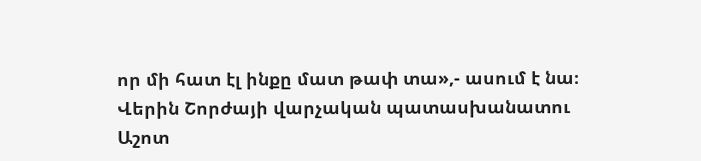որ մի հատ էլ ինքը մատ թափ տա»,- ասում է նա։
Վերին Շորժայի վարչական պատասխանատու Աշոտ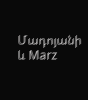Մադոյանի և Marz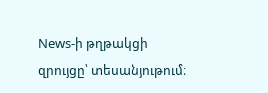News-ի թղթակցի զրույցը՝ տեսանյութում։